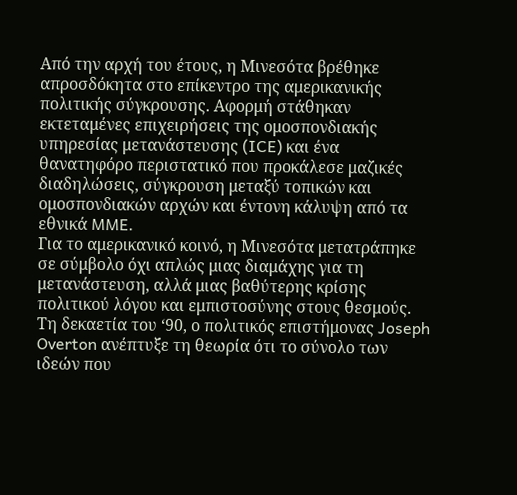Από την αρχή του έτους, η Μινεσότα βρέθηκε απροσδόκητα στο επίκεντρο της αμερικανικής πολιτικής σύγκρουσης. Αφορμή στάθηκαν εκτεταμένες επιχειρήσεις της ομοσπονδιακής υπηρεσίας μετανάστευσης (ICE) και ένα θανατηφόρο περιστατικό που προκάλεσε μαζικές διαδηλώσεις, σύγκρουση μεταξύ τοπικών και ομοσπονδιακών αρχών και έντονη κάλυψη από τα εθνικά MME.
Για το αμερικανικό κοινό, η Μινεσότα μετατράπηκε σε σύμβολο όχι απλώς μιας διαμάχης για τη μετανάστευση, αλλά μιας βαθύτερης κρίσης πολιτικού λόγου και εμπιστοσύνης στους θεσμούς.
Τη δεκαετία του ‘90, ο πολιτικός επιστήμονας Joseph Overton ανέπτυξε τη θεωρία ότι το σύνολο των ιδεών που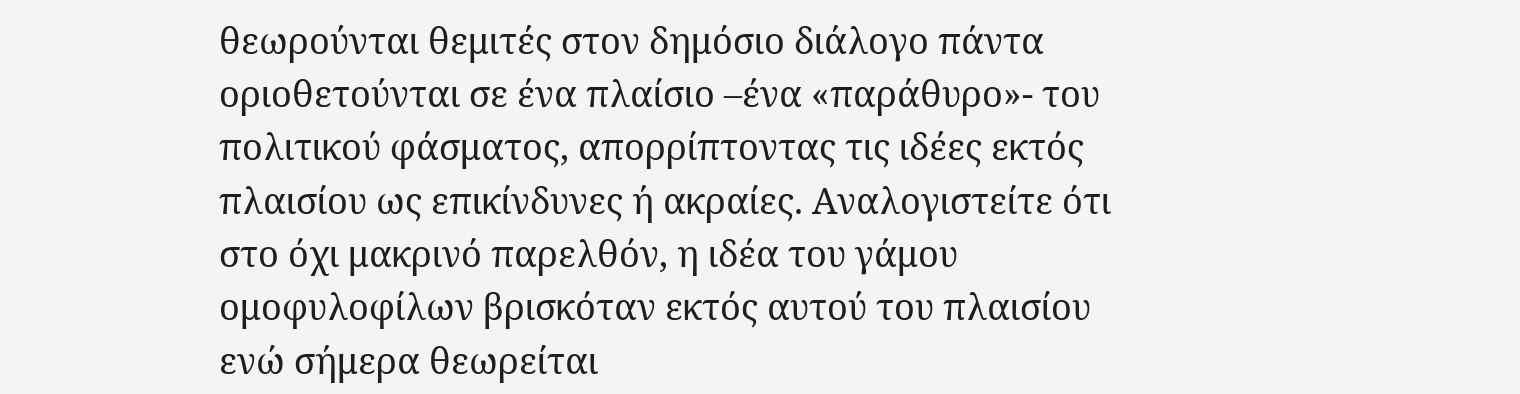θεωρούνται θεμιτές στον δημόσιο διάλογο πάντα οριοθετούνται σε ένα πλαίσιο –ένα «παράθυρο»- του πολιτικού φάσματος, απορρίπτοντας τις ιδέες εκτός πλαισίου ως επικίνδυνες ή ακραίες. Αναλογιστείτε ότι στο όχι μακρινό παρελθόν, η ιδέα του γάμου ομοφυλοφίλων βρισκόταν εκτός αυτού του πλαισίου ενώ σήμερα θεωρείται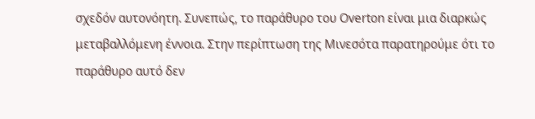σχεδόν αυτονόητη. Συνεπώς, το παράθυρο του Overton είναι μια διαρκώς μεταβαλλόμενη έννοια. Στην περίπτωση της Μινεσότα παρατηρούμε ότι το παράθυρο αυτό δεν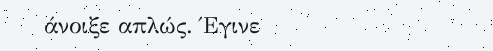άνοιξε απλώς. Έγινε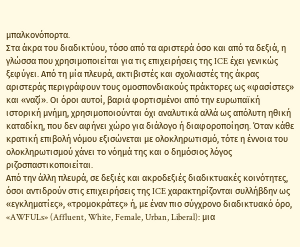μπαλκονόπορτα.
Στα άκρα του διαδικτύου, τόσο από τα αριστερά όσο και από τα δεξιά, η γλώσσα που χρησιμοποιείται για τις επιχειρήσεις της ICE έχει γενικώς ξεφύγει. Από τη μία πλευρά, ακτιβιστές και σχολιαστές της άκρας αριστεράς περιγράφουν τους ομοσπονδιακούς πράκτορες ως «φασίστες» και «ναζί». Οι όροι αυτοί, βαριά φορτισμένοι από την ευρωπαϊκή ιστορική μνήμη, χρησιμοποιούνται όχι αναλυτικά αλλά ως απόλυτη ηθική καταδίκη, που δεν αφήνει χώρο για διάλογο ή διαφοροποίηση. Όταν κάθε κρατική επιβολή νόμου εξισώνεται με ολοκληρωτισμό, τότε η έννοια του ολοκληρωτισμού χάνει το νόημά της και ο δημόσιος λόγος ριζοσπαστικοποιείται.
Από την άλλη πλευρά, σε δεξιές και ακροδεξιές διαδικτυακές κοινότητες, όσοι αντιδρούν στις επιχειρήσεις της ICE χαρακτηρίζονται συλλήβδην ως «εγκληματίες», «τρομοκράτες» ή, με έναν πιο σύγχρονο διαδικτυακό όρο, «AWFULs» (Affluent, White, Female, Urban, Liberal): μια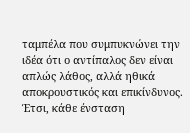ταμπέλα που συμπυκνώνει την ιδέα ότι ο αντίπαλος δεν είναι απλώς λάθος, αλλά ηθικά αποκρουστικός και επικίνδυνος. Έτσι, κάθε ένσταση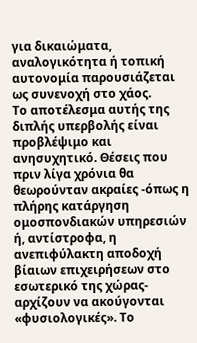για δικαιώματα, αναλογικότητα ή τοπική αυτονομία παρουσιάζεται ως συνενοχή στο χάος.
Το αποτέλεσμα αυτής της διπλής υπερβολής είναι προβλέψιμο και ανησυχητικό. Θέσεις που πριν λίγα χρόνια θα θεωρούνταν ακραίες -όπως η πλήρης κατάργηση ομοσπονδιακών υπηρεσιών ή, αντίστροφα, η ανεπιφύλακτη αποδοχή βίαιων επιχειρήσεων στο εσωτερικό της χώρας- αρχίζουν να ακούγονται «φυσιολογικές». Το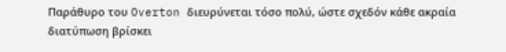Παράθυρο του Overton διευρύνεται τόσο πολύ, ώστε σχεδόν κάθε ακραία διατύπωση βρίσκει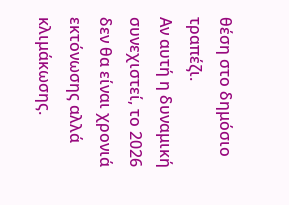θέση στο δημόσιο τραπέζι.
Αν αυτή η δυναμική συνεχιστεί, το 2026 δεν θα είναι χρονιά εκτόνωσης αλλά κλιμάκωσης.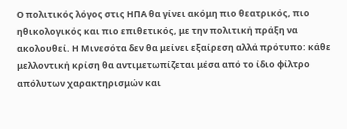Ο πολιτικός λόγος στις ΗΠΑ θα γίνει ακόμη πιο θεατρικός, πιο ηθικολογικός και πιο επιθετικός, με την πολιτική πράξη να ακολουθεί. Η Μινεσότα δεν θα μείνει εξαίρεση αλλά πρότυπο: κάθε μελλοντική κρίση θα αντιμετωπίζεται μέσα από το ίδιο φίλτρο απόλυτων χαρακτηρισμών και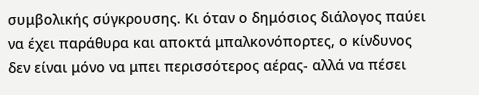συμβολικής σύγκρουσης. Κι όταν ο δημόσιος διάλογος παύει να έχει παράθυρα και αποκτά μπαλκονόπορτες, ο κίνδυνος δεν είναι μόνο να μπει περισσότερος αέρας- αλλά να πέσει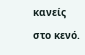κανείς στο κενό.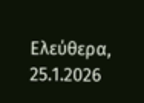Ελεύθερα, 25.1.2026